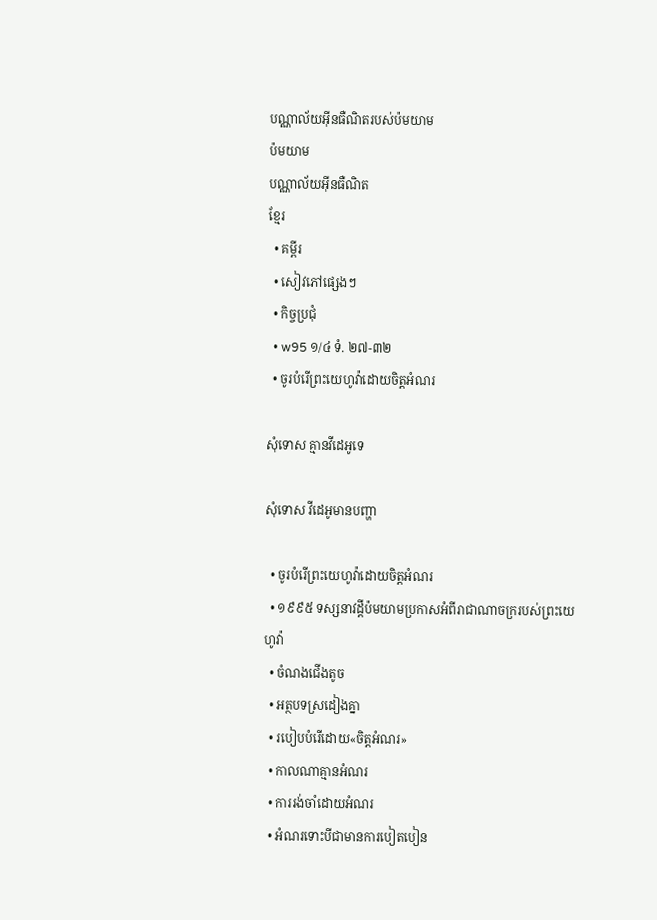បណ្ណាល័យអ៊ីនធឺណិតរបស់ប៉មយាម
ប៉មយាម
បណ្ណាល័យអ៊ីនធឺណិត
ខ្មែរ
  • គម្ពីរ
  • សៀវភៅផ្សេងៗ
  • កិច្ចប្រជុំ
  • w95 ១/៤ ទំ. ២៧-៣២
  • ចូរបំរើព្រះយេហូវ៉ាដោយចិត្ដអំណរ

សុំទោស គ្មានវីដេអូទេ

សុំទោស វីដេអូមានបញ្ហា

  • ចូរបំរើព្រះយេហូវ៉ាដោយចិត្ដអំណរ
  • ១៩៩៥ ទស្សនាវដ្ដីប៉មយាមប្រកាសអំពីរាជាណាចក្ររបស់ព្រះយេហូវ៉ា
  • ចំណងជើងតូច
  • អត្ថបទស្រដៀងគ្នា
  • របៀបបំរើដោយ«ចិត្តអំណរ»
  • កាលណាគ្មានអំណរ
  • ការរង់ចាំដោយអំណរ
  • អំណរទោះបីជាមានការបៀតបៀន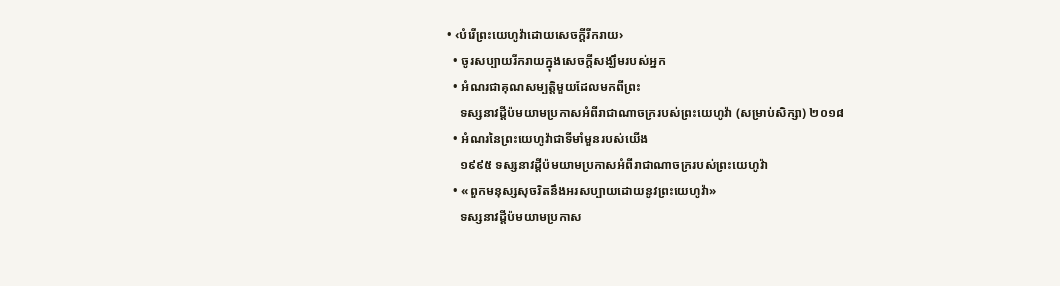• ‹បំរើព្រះយេហូវ៉ាដោយសេចក្ដីរីករាយ›
  • ចូរសប្បាយរីករាយក្នុងសេចក្ដីសង្ឃឹមរបស់អ្នក
  • អំណរជាគុណសម្បត្ដិមួយដែលមកពីព្រះ
    ទស្សនាវដ្ដីប៉មយាមប្រកាសអំពីរាជាណាចក្ររបស់ព្រះយេហូវ៉ា (សម្រាប់សិក្សា) ២០១៨
  • អំណរនៃព្រះយេហូវ៉ាជាទីមាំមួនរបស់យើង
    ១៩៩៥ ទស្សនាវដ្ដីប៉មយាមប្រកាសអំពីរាជាណាចក្ររបស់ព្រះយេហូវ៉ា
  • «ពួកមនុស្សសុចរិតនឹងអរសប្បាយដោយនូវព្រះយេហូវ៉ា»
    ទស្សនាវដ្ដីប៉មយាមប្រកាស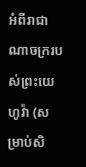អំពីរាជាណាចក្ររបស់ព្រះយេហូវ៉ា (សម្រាប់សិ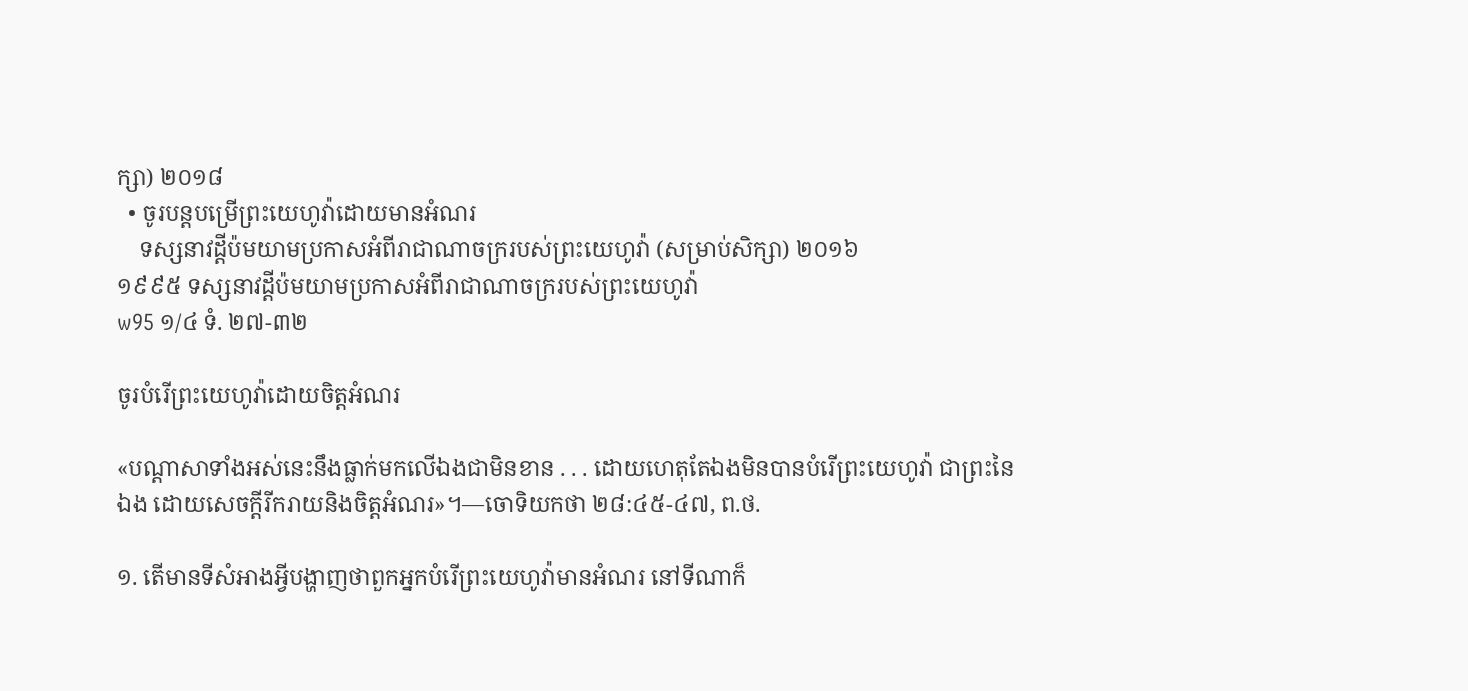ក្សា) ២០១៨
  • ចូរបន្តបម្រើព្រះយេហូវ៉ាដោយមានអំណរ
    ទស្សនាវដ្ដីប៉មយាមប្រកាសអំពីរាជាណាចក្ររបស់ព្រះយេហូវ៉ា (សម្រាប់សិក្សា) ២០១៦
១៩៩៥ ទស្សនាវដ្ដីប៉មយាមប្រកាសអំពីរាជាណាចក្ររបស់ព្រះយេហូវ៉ា
w95 ១/៤ ទំ. ២៧-៣២

ចូរបំរើព្រះយេហូវ៉ាដោយចិត្តអំណរ

«បណ្ដាសាទាំងអស់នេះនឹងធ្លាក់មកលើឯងជាមិនខាន . . . ដោយហេតុតែឯងមិនបានបំរើព្រះយេហូវ៉ា ជាព្រះនៃឯង ដោយសេចក្ដីរីករាយនិងចិត្តអំណរ»។—ចោទិយកថា ២៨:៤៥-៤៧, ព.ថ.

១. តើមានទីសំអាងអ្វីបង្ហាញថាពួកអ្នកបំរើព្រះយេហូវ៉ាមានអំណរ នៅទីណាក៏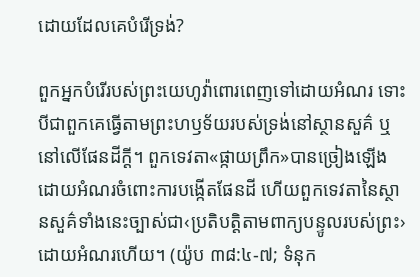ដោយដែលគេបំរើទ្រង់?

ពួកអ្នកបំរើរបស់ព្រះយេហូវ៉ាពោរពេញទៅដោយអំណរ ទោះបីជាពួកគេធ្វើតាមព្រះហឫទ័យរបស់ទ្រង់នៅស្ថានសួគ៌ ឬនៅលើផែនដីក្ដី។ ពួកទេវតា«ផ្កាយព្រឹក»បានច្រៀងឡើងដោយអំណរចំពោះការបង្កើតផែនដី ហើយពួកទេវតានៃស្ថានសួគ៌ទាំងនេះច្បាស់ជា‹ប្រតិបត្ដិតាមពាក្យបន្ទូលរបស់ព្រះ›ដោយអំណរហើយ។ (យ៉ូប ៣៨:៤-៧; ទំនុក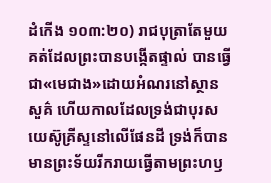ដំកើង ១០៣:២០) រាជបុត្រាតែមួយគត់ដែលព្រះបានបង្កើតផ្ទាល់ បានធ្វើជា«មេជាង»ដោយអំណរនៅស្ថានសួគ៌ ហើយកាលដែលទ្រង់ជាបុរសយេស៊ូគ្រីស្ទនៅលើផែនដី ទ្រង់ក៏បានមានព្រះទ័យរីករាយធ្វើតាមព្រះហឫ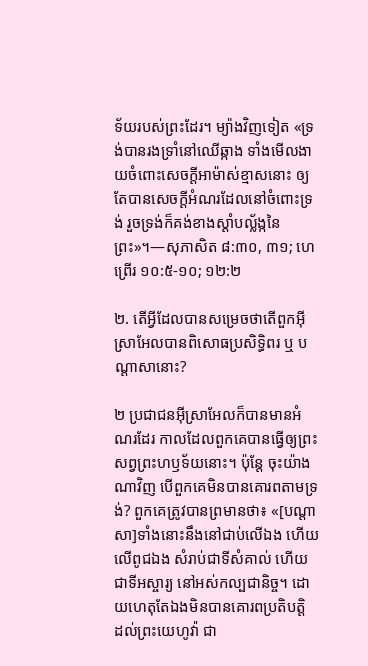ទ័យរបស់ព្រះដែរ។ ម្យ៉ាងវិញទៀត «ទ្រង់បានរងទ្រាំនៅឈើឆ្កាង ទាំងមើលងាយចំពោះសេចក្ដីអាម៉ាស់ខ្មាសនោះ ឲ្យតែបានសេចក្ដីអំណរដែលនៅចំពោះទ្រង់ រួចទ្រង់ក៏គង់ខាងស្ដាំបល្ល័ង្កនៃព្រះ»។—សុភាសិត ៨:៣០, ៣១; ហេព្រើរ ១០:៥-១០; ១២:២

២. តើអ្វីដែលបានសម្រេចថាតើពួកអ៊ីស្រាអែលបានពិសោធប្រសិទ្ធិពរ ឬ បណ្ដាសានោះ?

២ ប្រជាជនអ៊ីស្រាអែលក៏បានមានអំណរដែរ កាលដែលពួកគេបានធ្វើឲ្យព្រះសព្វព្រះហឫទ័យនោះ។ ប៉ុន្តែ ចុះយ៉ាងណាវិញ បើពួកគេមិនបានគោរពតាមទ្រង់? ពួកគេត្រូវបានព្រមានថា៖ «[បណ្ដាសា]ទាំងនោះនឹងនៅជាប់លើឯង ហើយលើពូជឯង សំរាប់ជាទីសំគាល់ ហើយជាទីអស្ចារ្យ នៅអស់កល្បជានិច្ច។ ដោយហេតុតែឯងមិនបានគោរពប្រតិបត្ដិ ដល់ព្រះយេហូវ៉ា ជា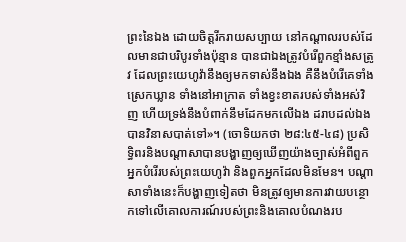ព្រះនៃឯង ដោយចិត្តរីករាយសប្បាយ នៅកណ្ដាលរបស់ដែលមានជាបរិបូរទាំងប៉ុន្មាន បានជាឯងត្រូវបំរើពួកខ្មាំងសត្រូវ ដែលព្រះយេហូវ៉ានឹងឲ្យមកទាស់នឹងឯង គឺនឹងបំរើគេទាំងស្រេកឃ្លាន ទាំងនៅអាក្រាត ទាំងខ្វះខាតរបស់ទាំងអស់វិញ ហើយទ្រង់នឹងបំពាក់នឹមដែកមកលើឯង ដរាបដល់ឯងបានវិនាសបាត់ទៅ»។ (ចោទិយកថា ២៨:៤៥-៤៨) ប្រសិទ្ធិពរនិងបណ្ដាសាបានបង្ហាញឲ្យឃើញយ៉ាងច្បាស់អំពីពួកអ្នកបំរើរបស់ព្រះយេហូវ៉ា និងពួកអ្នកដែលមិនមែន។ បណ្ដាសាទាំងនេះក៏បង្ហាញទៀតថា មិនត្រូវឲ្យមានការវាយបន្ថោកទៅលើគោលការណ៍របស់ព្រះនិងគោលបំណងរប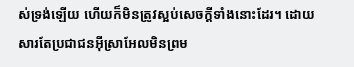ស់ទ្រង់ឡើយ ហើយក៏មិនត្រូវស្អប់សេចក្ដីទាំងនោះដែរ។ ដោយសារតែប្រជាជនអ៊ីស្រាអែលមិនព្រម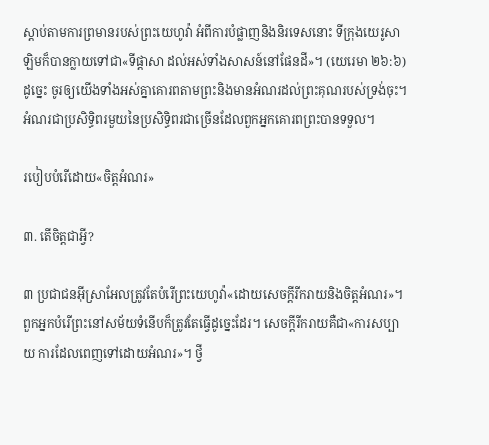ស្ដាប់តាមការព្រមានរបស់ព្រះយេហូវ៉ា អំពីការបំផ្លាញនិងនិរទេសនោះ ទីក្រុងយេរូសាឡិមក៏បានក្លាយទៅជា«ទីផ្ដាសា ដល់អស់ទាំងសាសន៍នៅផែនដី»។ (យេរេមា ២៦:៦) ដូច្នេះ ចូរឲ្យយើងទាំងអស់គ្នាគោរពតាមព្រះនិងមានអំណរដល់ព្រះគុណរបស់ទ្រង់ចុះ។ អំណរជាប្រសិទ្ធិពរមួយនៃប្រសិទ្ធិពរជាច្រើនដែលពួកអ្នកគោរពព្រះបានទទួល។

របៀបបំរើដោយ«ចិត្តអំណរ»

៣. តើចិត្តជាអ្វី?

៣ ប្រជាជនអ៊ីស្រាអែលត្រូវតែបំរើព្រះយេហូវ៉ា«ដោយសេចក្ដីរីករាយនិងចិត្តអំណរ»។ ពួកអ្នកបំរើព្រះនៅសម័យទំនើបក៏ត្រូវតែធ្វើដូច្នេះដែរ។ សេចក្ដីរីករាយគឺជា«ការសប្បាយ ការដែលពេញទៅដោយអំណរ»។ ថ្វី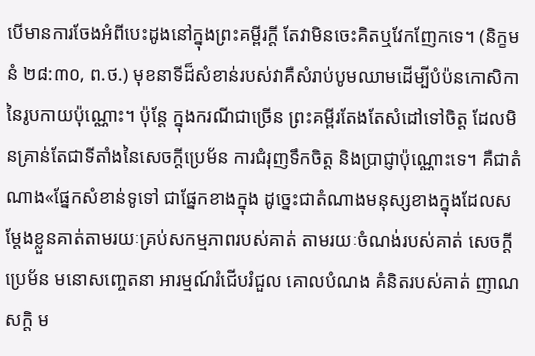បើមានការចែងអំពីបេះដូងនៅក្នុងព្រះគម្ពីរក្ដី តែវាមិនចេះគិតឬវែកញែកទេ។ (និក្ខមនំ ២៨:៣០, ព.ថ.) មុខនាទីដ៏សំខាន់របស់វាគឺសំរាប់បូមឈាមដើម្បីបំប៉នកោសិកានៃរូបកាយប៉ុណ្ណោះ។ ប៉ុន្តែ ក្នុងករណីជាច្រើន ព្រះគម្ពីរតែងតែសំដៅទៅចិត្ត ដែលមិនគ្រាន់តែជាទីតាំងនៃសេចក្ដីប្រេម័ន ការជំរុញទឹកចិត្ត និងប្រាជ្ញាប៉ុណ្ណោះទេ។ គឺជាតំណាង«ផ្នែកសំខាន់ទូទៅ ជាផ្នែកខាងក្នុង ដូច្នេះជាតំណាងមនុស្សខាងក្នុងដែលសម្ដែងខ្លួនគាត់តាមរយៈគ្រប់សកម្មភាពរបស់គាត់ តាមរយៈចំណង់របស់គាត់ សេចក្ដីប្រេម័ន មនោសញ្ចេតនា អារម្មណ៍រំជើបរំជួល គោលបំណង គំនិតរបស់គាត់ ញាណសក្ដិ ម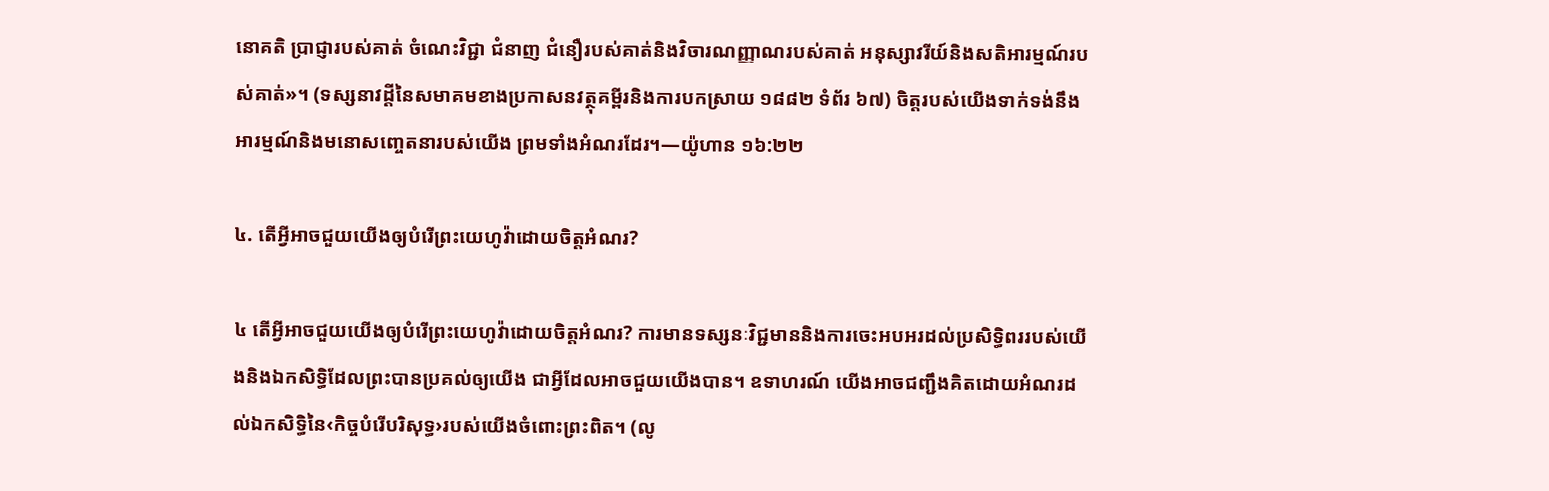នោគតិ ប្រាជ្ញារបស់គាត់ ចំណេះវិជ្ជា ជំនាញ ជំនឿរបស់គាត់និងវិចារណញ្ញាណរបស់គាត់ អនុស្សាវរីយ៍និងសតិអារម្មណ៍របស់គាត់»។ (ទស្សនាវដ្ដីនៃសមាគមខាងប្រកាសនវត្ថុគម្ពីរនិងការបកស្រាយ ១៨៨២ ទំព័រ ៦៧) ចិត្តរបស់យើងទាក់ទង់នឹងអារម្មណ៍និងមនោសញ្ចេតនារបស់យើង ព្រមទាំងអំណរដែរ។—យ៉ូហាន ១៦:២២

៤. តើអ្វីអាចជួយយើងឲ្យបំរើព្រះយេហូវ៉ាដោយចិត្តអំណរ?

៤ តើអ្វីអាចជួយយើងឲ្យបំរើព្រះយេហូវ៉ាដោយចិត្តអំណរ? ការមានទស្សនៈវិជ្ជមាននិងការចេះអបអរដល់ប្រសិទ្ធិពររបស់យើងនិងឯកសិទ្ធិដែលព្រះបានប្រគល់ឲ្យយើង ជាអ្វីដែលអាចជួយយើងបាន។ ឧទាហរណ៍ យើងអាចជញ្ជឹងគិតដោយអំណរដល់ឯកសិទ្ធិនៃ‹កិច្ចបំរើបរិសុទ្ធ›របស់យើងចំពោះព្រះពិត។ (លូ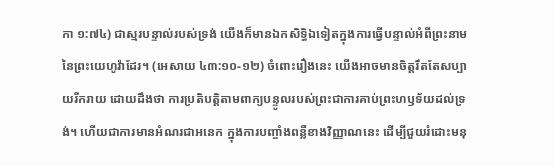កា ១:៧៤) ជាស្មរបន្ទាល់របស់ទ្រង់ យើងក៏មានឯកសិទ្ធិឯទៀតក្នុងការធ្វើបន្ទាល់អំពីព្រះនាមនៃព្រះយេហូវ៉ាដែរ។ (អេសាយ ៤៣:១០-១២) ចំពោះរឿងនេះ យើងអាចមានចិត្តរឹតតែសប្បាយរីករាយ ដោយដឹងថា ការប្រតិបត្ដិតាមពាក្យបន្ទូលរបស់ព្រះជាការគាប់ព្រះហឫទ័យដល់ទ្រង់។ ហើយជាការមានអំណរជាអនេក ក្នុងការបញ្ចាំងពន្លឺខាងវិញ្ញាណនេះ ដើម្បីជួយរំដោះមនុ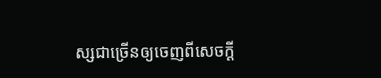ស្សជាច្រើនឲ្យចេញពីសេចក្ដី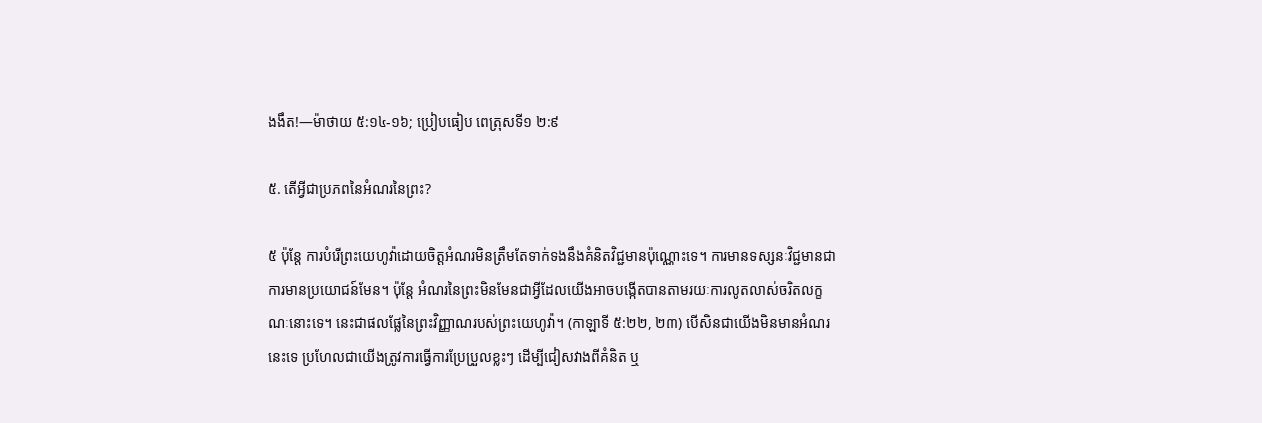ងងឹត!—ម៉ាថាយ ៥:១៤-១៦; ប្រៀបធៀប ពេត្រុសទី១ ២:៩

៥. តើអ្វីជាប្រភពនៃអំណរនៃព្រះ?

៥ ប៉ុន្តែ ការបំរើព្រះយេហូវ៉ាដោយចិត្តអំណរមិនត្រឹមតែទាក់ទងនឹងគំនិតវិជ្ជមានប៉ុណ្ណោះទេ។ ការមានទស្សនៈវិជ្ជមានជាការមានប្រយោជន៍មែន។ ប៉ុន្តែ អំណរនៃព្រះមិនមែនជាអ្វីដែលយើងអាចបង្កើតបានតាមរយៈការលូតលាស់ចរិតលក្ខណៈនោះទេ។ នេះជាផលផ្លែនៃព្រះវិញ្ញាណរបស់ព្រះយេហូវ៉ា។ (កាឡាទី ៥:២២, ២៣) បើសិនជាយើងមិនមានអំណរនេះទេ ប្រហែលជាយើងត្រូវការធ្វើការប្រែប្រួលខ្លះៗ ដើម្បីជៀសវាងពីគំនិត ឬ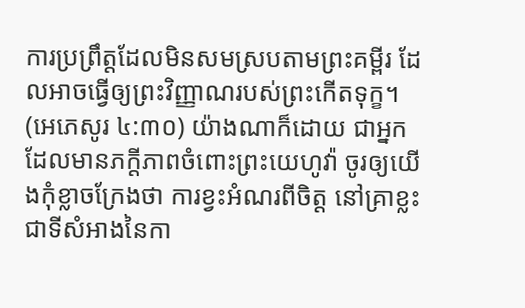ការប្រព្រឹត្តដែលមិនសមស្របតាមព្រះគម្ពីរ ដែលអាចធ្វើឲ្យព្រះវិញ្ញាណរបស់ព្រះកើតទុក្ខ។ (អេភេសូរ ៤:៣០) យ៉ាងណាក៏ដោយ ជាអ្នកដែលមានភក្ដីភាពចំពោះព្រះយេហូវ៉ា ចូរឲ្យយើងកុំខ្លាចក្រែងថា ការខ្វះអំណរពីចិត្ត នៅគ្រាខ្លះជាទីសំអាងនៃកា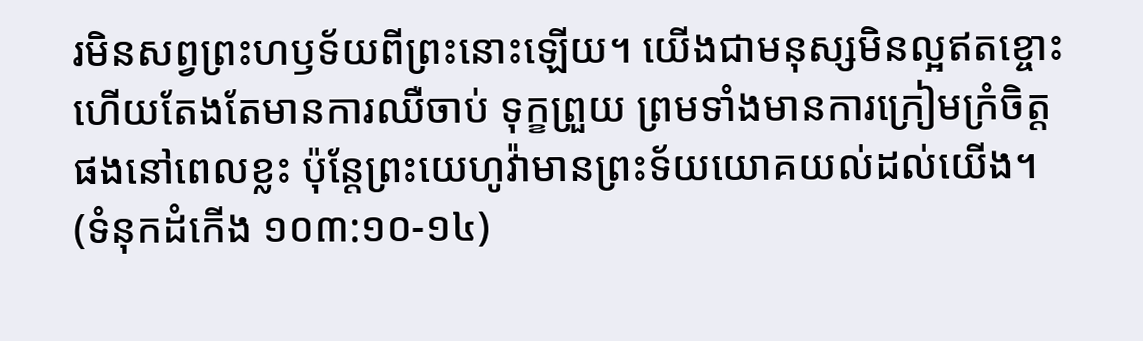រមិនសព្វព្រះហឫទ័យពីព្រះនោះឡើយ។ យើងជាមនុស្សមិនល្អឥតខ្ចោះ ហើយតែងតែមានការឈឺចាប់ ទុក្ខព្រួយ ព្រមទាំងមានការក្រៀមក្រំចិត្តផងនៅពេលខ្លះ ប៉ុន្តែព្រះយេហូវ៉ាមានព្រះទ័យយោគយល់ដល់យើង។ (ទំនុកដំកើង ១០៣:១០-១៤)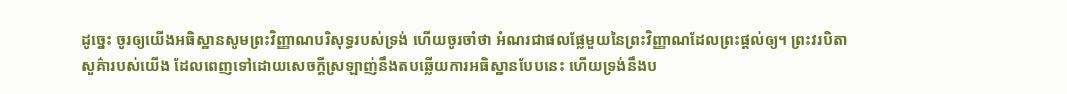ដូច្នេះ ចូរឲ្យយើងអធិស្ឋានសូមព្រះវិញ្ញាណបរិសុទ្ធរបស់ទ្រង់ ហើយចូរចាំថា អំណរជាផលផ្លែមួយនៃព្រះវិញ្ញាណដែលព្រះផ្ដល់ឲ្យ។ ព្រះវរបិតាសួគ៌ារបស់យើង ដែលពេញទៅដោយសេចក្ដីស្រឡាញ់នឹងតបឆ្លើយការអធិស្ឋានបែបនេះ ហើយទ្រង់នឹងប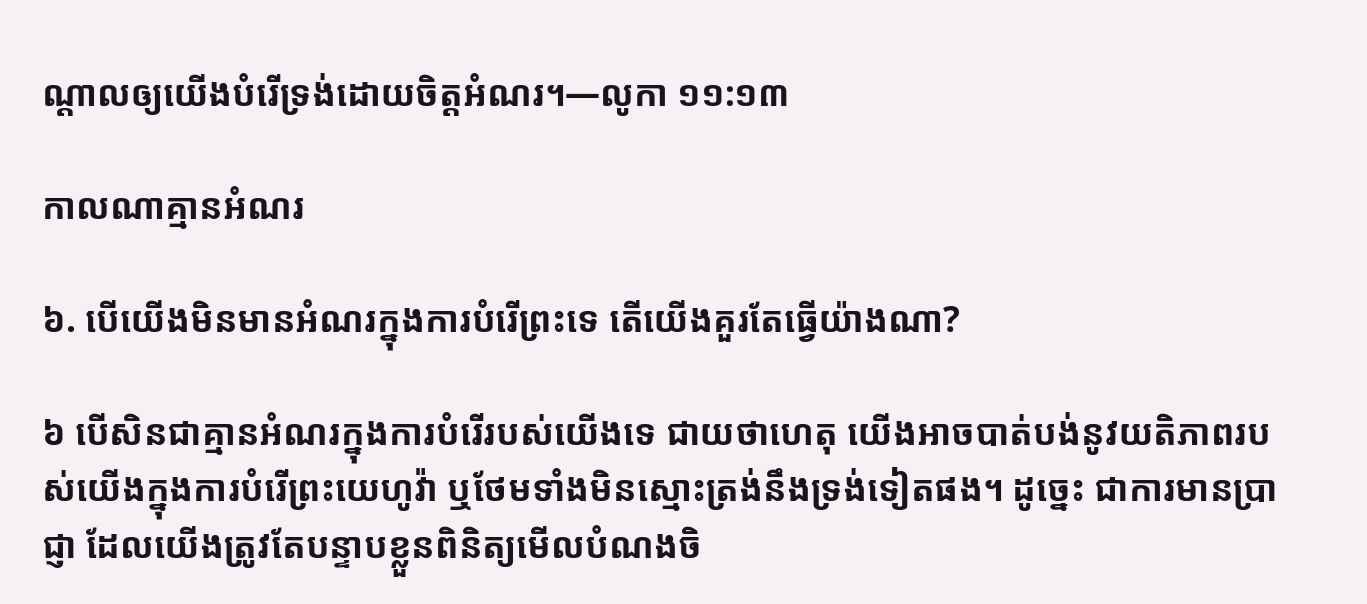ណ្ដាលឲ្យយើងបំរើទ្រង់ដោយចិត្តអំណរ។—លូកា ១១:១៣

កាលណាគ្មានអំណរ

៦. បើយើងមិនមានអំណរក្នុងការបំរើព្រះទេ តើយើងគួរតែធ្វើយ៉ាងណា?

៦ បើសិនជាគ្មានអំណរក្នុងការបំរើរបស់យើងទេ ជាយថាហេតុ យើងអាចបាត់បង់នូវយតិភាពរបស់យើងក្នុងការបំរើព្រះយេហូវ៉ា ឬថែមទាំងមិនស្មោះត្រង់នឹងទ្រង់ទៀតផង។ ដូច្នេះ ជាការមានប្រាជ្ញា ដែលយើងត្រូវតែបន្ទាបខ្លួនពិនិត្យមើលបំណងចិ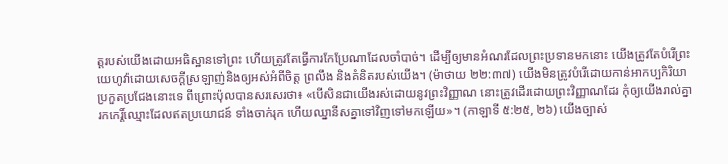ត្តរបស់យើងដោយអធិស្ឋានទៅព្រះ ហើយត្រូវតែធ្វើការកែប្រែណាដែលចាំបាច់។ ដើម្បីឲ្យមានអំណរដែលព្រះប្រទានមកនោះ យើងត្រូវតែបំរើព្រះយេហូវ៉ាដោយសេចក្ដីស្រឡាញ់និងឲ្យអស់អំពីចិត្ត ព្រលឹង និងគំនិតរបស់យើង។ (ម៉ាថាយ ២២:៣៧) យើងមិនត្រូវបំរើដោយកាន់អាកប្បកិរិយាប្រកួតប្រជែងនោះទេ ពីព្រោះប៉ុលបានសរសេរថា៖ «បើសិនជាយើងរស់ដោយនូវព្រះវិញ្ញាណ នោះត្រូវដើរដោយព្រះវិញ្ញាណដែរ កុំឲ្យយើងរាល់គ្នារកកេរ្ដិ៍ឈ្មោះដែលឥតប្រយោជន៍ ទាំងចាក់រុក ហើយឈ្នានីសគ្នាទៅវិញទៅមកឡើយ»។ (កាឡាទី ៥:២៥, ២៦) យើងច្បាស់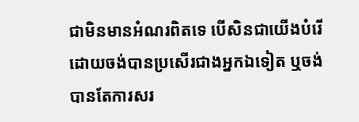ជាមិនមានអំណរពិតទេ បើសិនជាយើងបំរើដោយចង់បានប្រសើរជាងអ្នកឯទៀត ឬចង់បានតែការសរ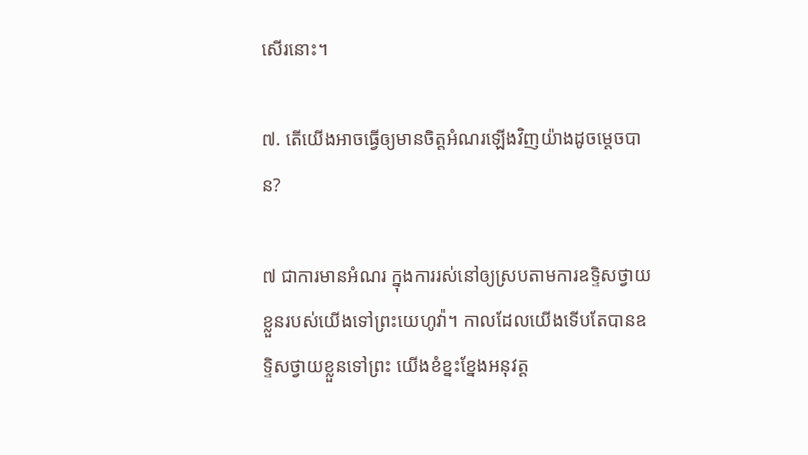សើរនោះ។

៧. តើយើងអាចធ្វើឲ្យមានចិត្តអំណរឡើងវិញយ៉ាងដូចម្ដេចបាន?

៧ ជាការមានអំណរ ក្នុងការរស់នៅឲ្យស្របតាមការឧទ្ទិសថ្វាយខ្លួនរបស់យើងទៅព្រះយេហូវ៉ា។ កាលដែលយើងទើបតែបានឧទ្ទិសថ្វាយខ្លួនទៅព្រះ យើងខំខ្នះខ្នែងអនុវត្ត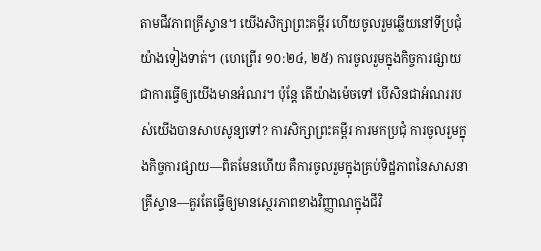តាមជីវភាពគ្រីស្ទាន។ យើងសិក្សាព្រះគម្ពីរ ហើយចូលរួមឆ្លើយនៅទីប្រជុំយ៉ាងទៀងទាត់។ (ហេព្រើរ ១០:២៤, ២៥) ការចូលរួមក្នុងកិច្ចការផ្សាយ ជាការធ្វើឲ្យយើងមានអំណរ។ ប៉ុន្តែ តើយ៉ាងម៉េចទៅ បើសិនជាអំណររបស់យើងបានសាបសូន្យទៅ? ការសិក្សាព្រះគម្ពីរ ការមកប្រជុំ ការចូលរួមក្នុងកិច្ចការផ្សាយ—ពិតមែនហើយ គឺការចូលរួមក្នុងគ្រប់ទិដ្ឋភាពនៃសាសនាគ្រីស្ទាន—គួរតែធ្វើឲ្យមានស្ថេរភាពខាងវិញ្ញាណក្នុងជីវិ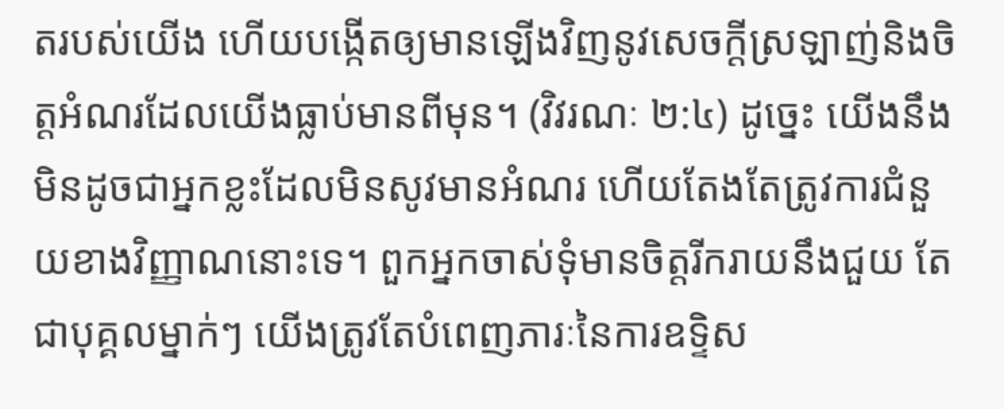តរបស់យើង ហើយបង្កើតឲ្យមានឡើងវិញនូវសេចក្ដីស្រឡាញ់និងចិត្តអំណរដែលយើងធ្លាប់មានពីមុន។ (វិវរណៈ ២:៤) ដូច្នេះ យើងនឹងមិនដូចជាអ្នកខ្លះដែលមិនសូវមានអំណរ ហើយតែងតែត្រូវការជំនួយខាងវិញ្ញាណនោះទេ។ ពួកអ្នកចាស់ទុំមានចិត្តរីករាយនឹងជួយ តែជាបុគ្គលម្នាក់ៗ យើងត្រូវតែបំពេញភារៈនៃការឧទ្ទិស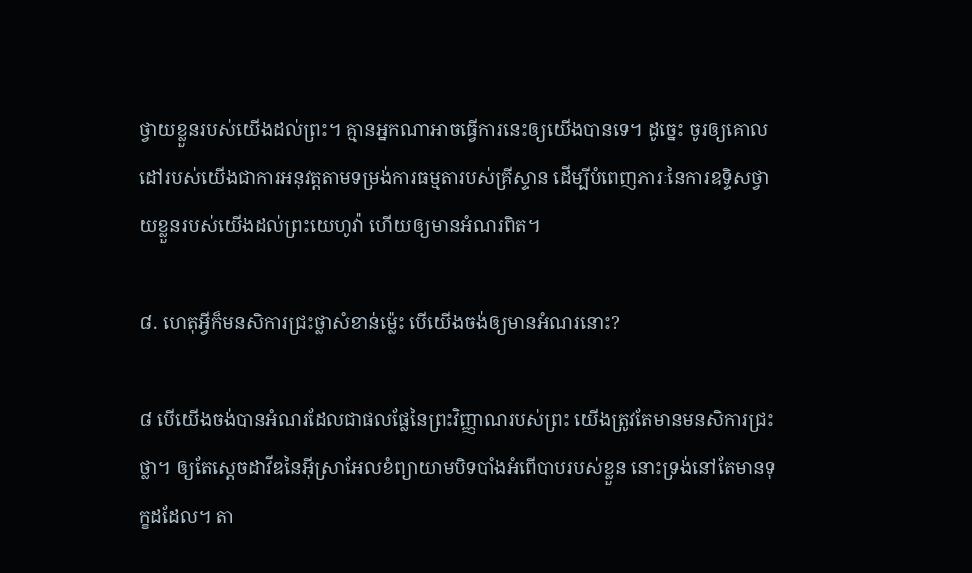ថ្វាយខ្លួនរបស់យើងដល់ព្រះ។ គ្មានអ្នកណាអាចធ្វើការនេះឲ្យយើងបានទេ។ ដូច្នេះ ចូរឲ្យគោលដៅរបស់យើងជាការអនុវត្តតាមទម្រង់ការធម្មតារបស់គ្រីស្ទាន ដើម្បីបំពេញភារៈនៃការឧទ្ទិសថ្វាយខ្លួនរបស់យើងដល់ព្រះយេហូវ៉ា ហើយឲ្យមានអំណរពិត។

៨. ហេតុអ្វីក៏មនសិការជ្រះថ្លាសំខាន់ម្ល៉េះ បើយើងចង់ឲ្យមានអំណរនោះ?

៨ បើយើងចង់បានអំណរដែលជាផលផ្លែនៃព្រះវិញ្ញាណរបស់ព្រះ យើងត្រូវតែមានមនសិការជ្រះថ្លា។ ឲ្យតែស្តេចដាវីឌនៃអ៊ីស្រាអែលខំព្យាយាមបិទបាំងអំពើបាបរបស់ខ្លួន នោះទ្រង់នៅតែមានទុក្ខដដែល។ តា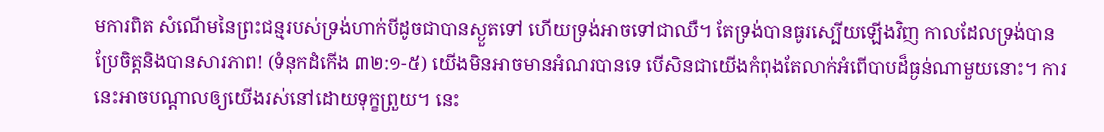មការពិត សំណើមនៃព្រះជន្មរបស់ទ្រង់ហាក់បីដូចជាបានស្ងួតទៅ ហើយទ្រង់អាចទៅជាឈឺ។ តែទ្រង់បានធូរស្បើយឡើងវិញ កាលដែលទ្រង់បានប្រែចិត្តនិងបានសារភាព! (ទំនុកដំកើង ៣២:១-៥) យើងមិនអាចមានអំណរបានទេ បើសិនជាយើងកំពុងតែលាក់អំពើបាបដ៏ធ្ងន់ណាមួយនោះ។ ការនេះអាចបណ្ដាលឲ្យយើងរស់នៅដោយទុក្ខព្រួយ។ នេះ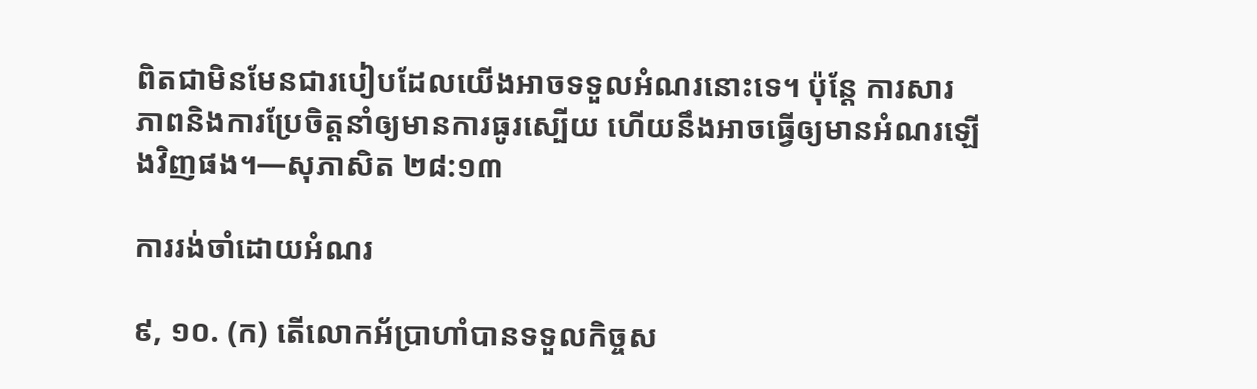ពិតជាមិនមែនជារបៀបដែលយើងអាចទទួលអំណរនោះទេ។ ប៉ុន្តែ ការសារភាពនិងការប្រែចិត្តនាំឲ្យមានការធូរស្បើយ ហើយនឹងអាចធ្វើឲ្យមានអំណរឡើងវិញផង។—សុភាសិត ២៨:១៣

ការរង់ចាំដោយអំណរ

៩, ១០. (ក) តើលោកអ័ប្រាហាំបានទទួលកិច្ចស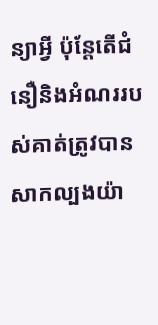ន្យាអ្វី ប៉ុន្តែតើជំនឿនិងអំណររបស់គាត់ត្រូវបានសាកល្បងយ៉ា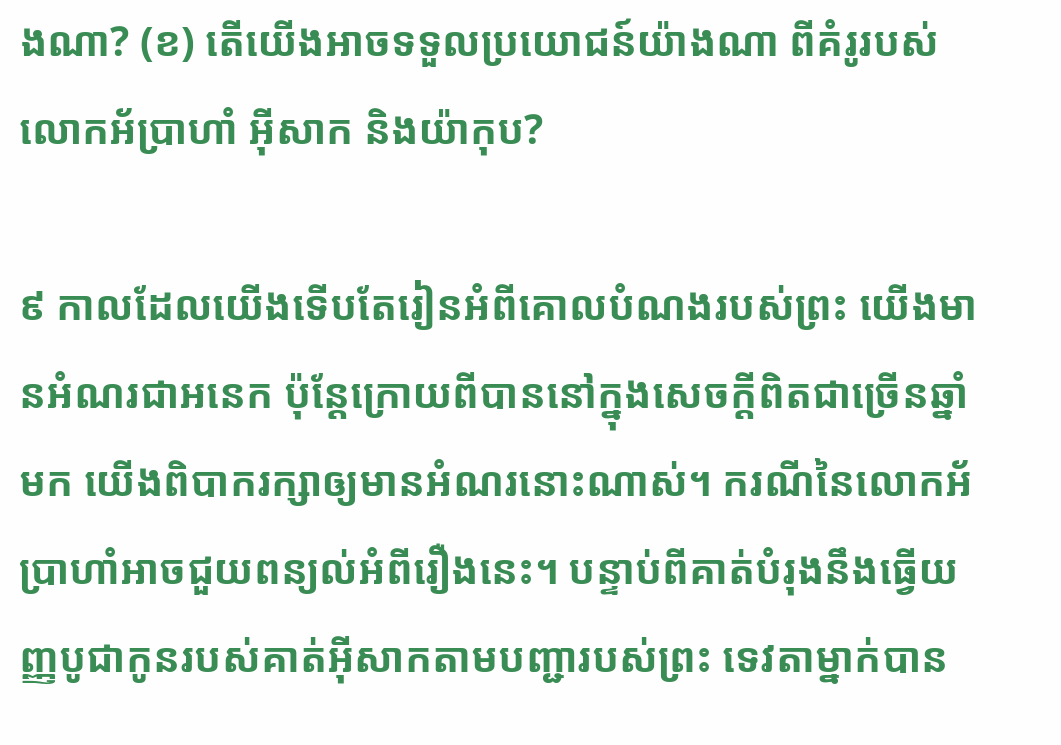ងណា? (ខ) តើយើងអាចទទួលប្រយោជន៍យ៉ាងណា ពីគំរូរបស់លោកអ័ប្រាហាំ អ៊ីសាក និងយ៉ាកុប?

៩ កាលដែលយើងទើបតែរៀនអំពីគោលបំណងរបស់ព្រះ យើងមានអំណរជាអនេក ប៉ុន្តែក្រោយពីបាននៅក្នុងសេចក្ដីពិតជាច្រើនឆ្នាំមក យើងពិបាករក្សាឲ្យមានអំណរនោះណាស់។ ករណីនៃលោកអ័ប្រាហាំអាចជួយពន្យល់អំពីរឿងនេះ។ បន្ទាប់ពីគាត់បំរុងនឹងធ្វើយញ្ញបូជាកូនរបស់គាត់អ៊ីសាកតាមបញ្ជារបស់ព្រះ ទេវតាម្នាក់បាន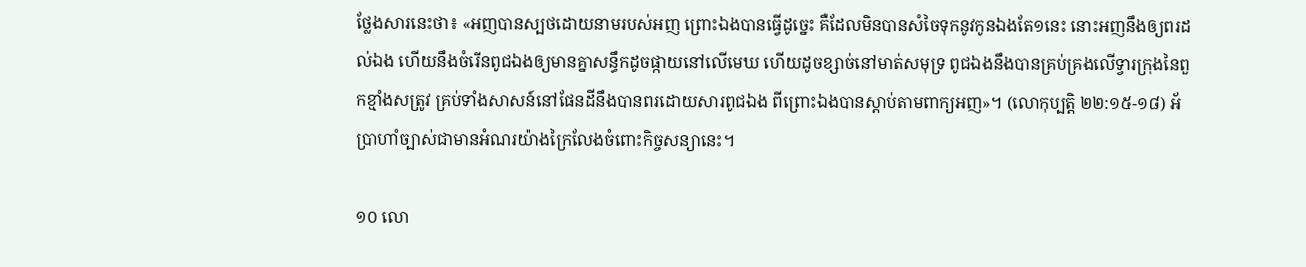ថ្លែងសារនេះថា៖ «អញបានស្បថដោយនាមរបស់អញ ព្រោះឯងបានធ្វើដូច្នេះ គឺដែលមិនបានសំចៃទុកនូវកូនឯងតែ១នេះ នោះអញនឹងឲ្យពរដល់ឯង ហើយនឹងចំរើនពូជឯងឲ្យមានគ្នាសន្ធឹកដូចផ្កាយនៅលើមេឃ ហើយដូចខ្សាច់នៅមាត់សមុទ្រ ពូជឯងនឹងបានគ្រប់គ្រងលើទ្វារក្រុងនៃពួកខ្មាំងសត្រូវ គ្រប់ទាំងសាសន៍នៅផែនដីនឹងបានពរដោយសារពូជឯង ពីព្រោះឯងបានស្ដាប់តាមពាក្យអញ»។ (លោកុប្បត្តិ ២២:១៥-១៨) អ័ប្រាហាំច្បាស់ជាមានអំណរយ៉ាងក្រៃលែងចំពោះកិច្ចសន្យានេះ។

១០ លោ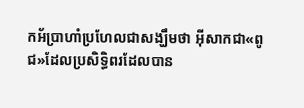កអ័ប្រាហាំប្រហែលជាសង្ឃឹមថា អ៊ីសាកជា«ពូជ»ដែលប្រសិទ្ធិពរដែលបាន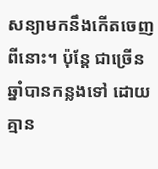សន្យាមកនឹងកើតចេញពីនោះ។ ប៉ុន្តែ ជាច្រើនឆ្នាំបានកន្លងទៅ ដោយគ្មាន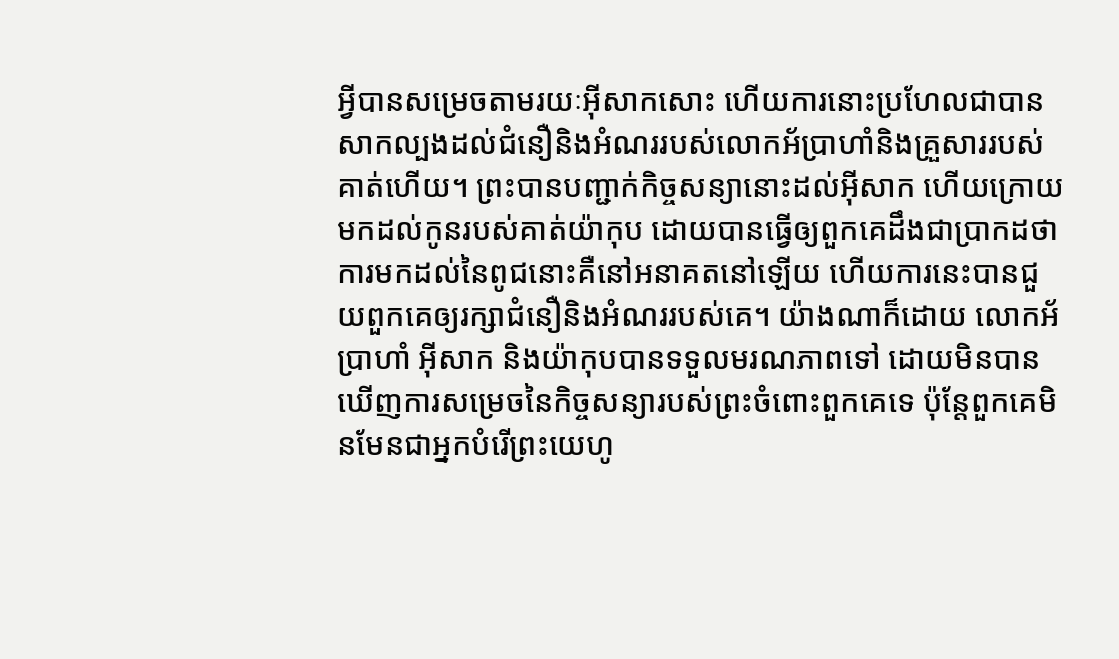អ្វីបានសម្រេចតាមរយៈអ៊ីសាកសោះ ហើយការនោះប្រហែលជាបានសាកល្បងដល់ជំនឿនិងអំណររបស់លោកអ័ប្រាហាំនិងគ្រួសាររបស់គាត់ហើយ។ ព្រះបានបញ្ជាក់កិច្ចសន្យានោះដល់អ៊ីសាក ហើយក្រោយមកដល់កូនរបស់គាត់យ៉ាកុប ដោយបានធ្វើឲ្យពួកគេដឹងជាប្រាកដថា ការមកដល់នៃពូជនោះគឺនៅអនាគតនៅឡើយ ហើយការនេះបានជួយពួកគេឲ្យរក្សាជំនឿនិងអំណររបស់គេ។ យ៉ាងណាក៏ដោយ លោកអ័ប្រាហាំ អ៊ីសាក និងយ៉ាកុបបានទទួលមរណភាពទៅ ដោយមិនបានឃើញការសម្រេចនៃកិច្ចសន្យារបស់ព្រះចំពោះពួកគេទេ ប៉ុន្តែពួកគេមិនមែនជាអ្នកបំរើព្រះយេហូ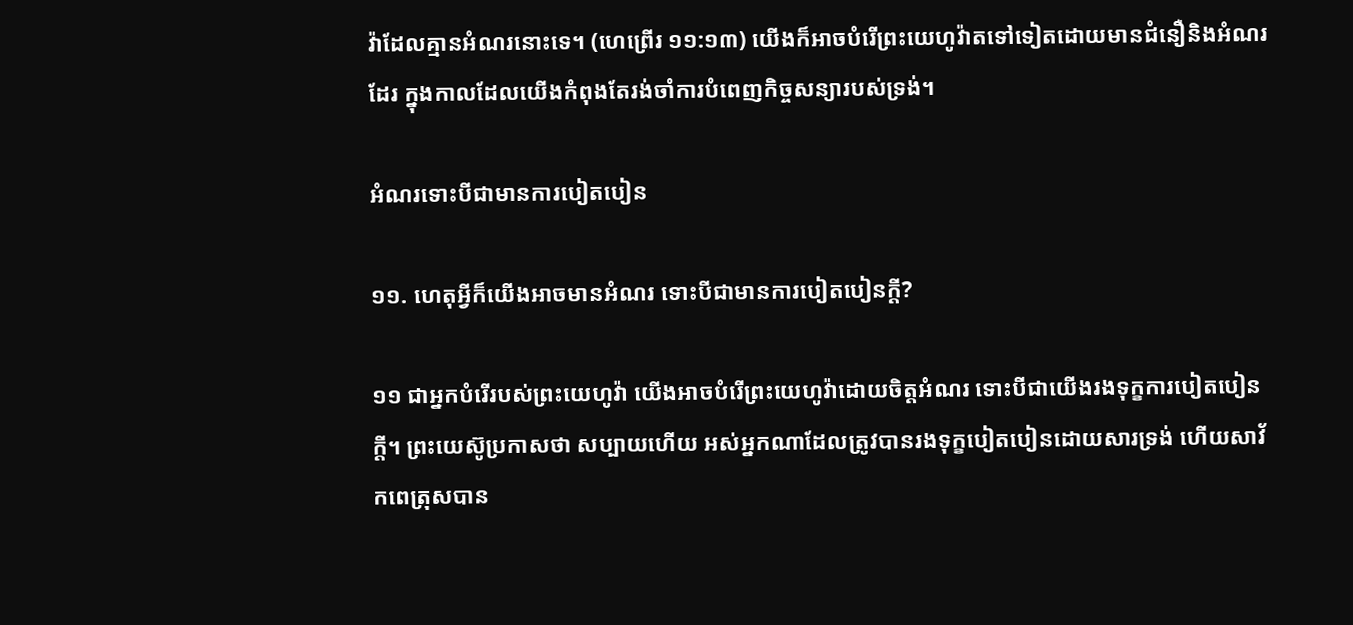វ៉ាដែលគ្មានអំណរនោះទេ។ (ហេព្រើរ ១១:១៣) យើងក៏អាចបំរើព្រះយេហូវ៉ាតទៅទៀតដោយមានជំនឿនិងអំណរដែរ ក្នុងកាលដែលយើងកំពុងតែរង់ចាំការបំពេញកិច្ចសន្យារបស់ទ្រង់។

អំណរទោះបីជាមានការបៀតបៀន

១១. ហេតុអ្វីក៏យើងអាចមានអំណរ ទោះបីជាមានការបៀតបៀនក្ដី?

១១ ជាអ្នកបំរើរបស់ព្រះយេហូវ៉ា យើងអាចបំរើព្រះយេហូវ៉ាដោយចិត្តអំណរ ទោះបីជាយើងរងទុក្ខការបៀតបៀនក្ដី។ ព្រះយេស៊ូប្រកាសថា សប្បាយហើយ អស់អ្នកណាដែលត្រូវបានរងទុក្ខបៀតបៀនដោយសារទ្រង់ ហើយសាវ័កពេត្រុសបាន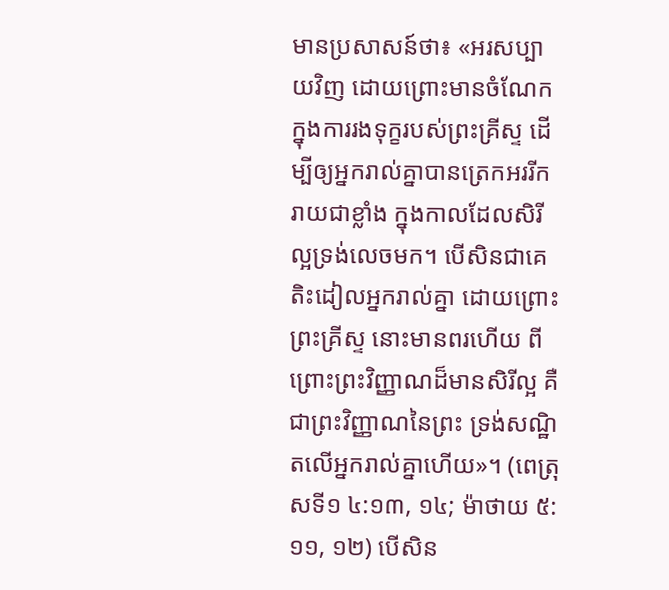មានប្រសាសន៍ថា៖ «អរសប្បាយវិញ ដោយព្រោះមានចំណែកក្នុងការរងទុក្ខរបស់ព្រះគ្រីស្ទ ដើម្បីឲ្យអ្នករាល់គ្នាបានត្រេកអររីករាយជាខ្លាំង ក្នុងកាលដែលសិរីល្អទ្រង់លេចមក។ បើសិនជាគេតិះដៀលអ្នករាល់គ្នា ដោយព្រោះព្រះគ្រីស្ទ នោះមានពរហើយ ពីព្រោះព្រះវិញ្ញាណដ៏មានសិរីល្អ គឺជាព្រះវិញ្ញាណនៃព្រះ ទ្រង់សណ្ឋិតលើអ្នករាល់គ្នាហើយ»។ (ពេត្រុសទី១ ៤:១៣, ១៤; ម៉ាថាយ ៥:១១, ១២) បើសិន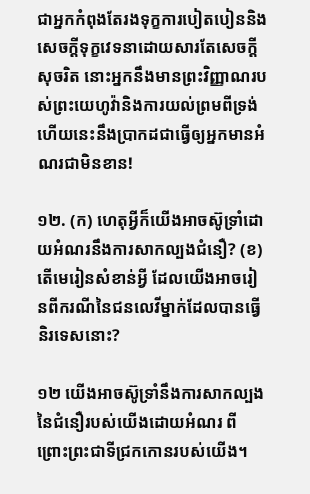ជាអ្នកកំពុងតែរងទុក្ខការបៀតបៀននិងសេចក្ដីទុក្ខវេទនាដោយសារតែសេចក្ដីសុចរិត នោះអ្នកនឹងមានព្រះវិញ្ញាណរបស់ព្រះយេហូវ៉ានិងការយល់ព្រមពីទ្រង់ ហើយនេះនឹងប្រាកដជាធ្វើឲ្យអ្នកមានអំណរជាមិនខាន!

១២. (ក) ហេតុអ្វីក៏យើងអាចស៊ូទ្រាំដោយអំណរនឹងការសាកល្បងជំនឿ? (ខ) តើមេរៀនសំខាន់អ្វី ដែលយើងអាចរៀនពីករណីនៃជនលេវីម្នាក់ដែលបានធ្វើនិរទេសនោះ?

១២ យើងអាចស៊ូទ្រាំនឹងការសាកល្បងនៃជំនឿរបស់យើងដោយអំណរ ពីព្រោះព្រះជាទីជ្រកកោនរបស់យើង។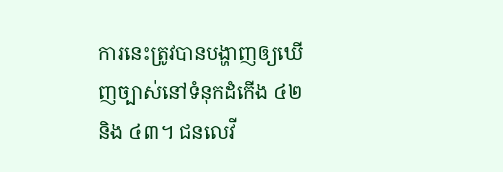ការនេះត្រូវបានបង្ហាញឲ្យឃើញច្បាស់នៅទំនុកដំកើង ៤២ និង ៤៣។ ជនលេវី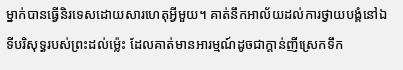ម្នាក់បានធ្វើនិរទេសដោយសារហេតុអ្វីមួយ។ គាត់នឹកអាល័យដល់ការថ្វាយបង្គំនៅឯទីបរិសុទ្ធរបស់ព្រះដល់ម្ល៉េះ ដែលគាត់មានអារម្មណ៍ដូចជាក្ដាន់ញីស្រេកទឹក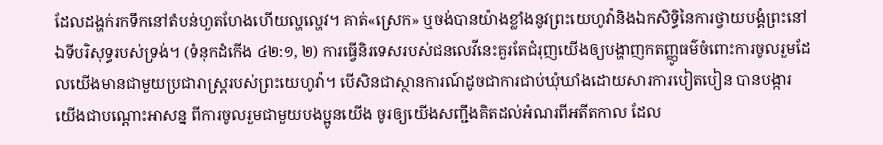ដែលដង្ហក់រកទឹកនៅតំបន់ហួតហែងហើយល្ហល្ហេវ។ គាត់«ស្រេក» ឬចង់បានយ៉ាងខ្លាំងនូវព្រះយេហូវ៉ានិងឯកសិទ្ធិនៃការថ្វាយបង្គំព្រះនៅឯទីបរិសុទ្ធរបស់ទ្រង់។ (ទំនុកដំកើង ៤២:១, ២) ការធ្វើនិរទេសរបស់ជនលេវីនេះគួរតែជំរុញយើងឲ្យបង្ហាញកតញ្ញូធម៌ចំពោះការចូលរួមដែលយើងមានជាមួយប្រជារាស្ត្ររបស់ព្រះយេហូវ៉ា។ បើសិនជាស្ថានការណ៍ដូចជាការជាប់ឃុំឃាំងដោយសារការបៀតបៀន បានបង្ការយើងជាបណ្ដោះអាសន្ន ពីការចូលរួមជាមួយបងប្អូនយើង ចូរឲ្យយើងសញ្ជឹងគិតដល់អំណរពីអតីតកាល ដែល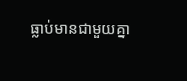ធ្លាប់មានជាមួយគ្នា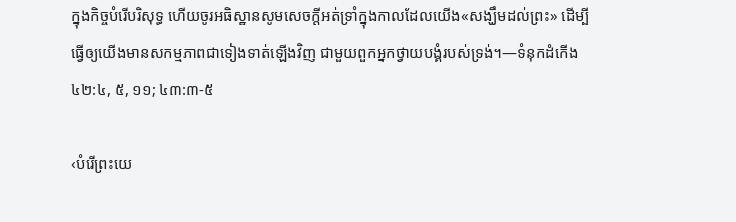ក្នុងកិច្ចបំរើបរិសុទ្ធ ហើយចូរអធិស្ឋានសូមសេចក្ដីអត់ទ្រាំក្នុងកាលដែលយើង«សង្ឃឹមដល់ព្រះ» ដើម្បីធ្វើឲ្យយើងមានសកម្មភាពជាទៀងទាត់ឡើងវិញ ជាមួយពួកអ្នកថ្វាយបង្គំរបស់ទ្រង់។—ទំនុកដំកើង ៤២:៤, ៥, ១១; ៤៣:៣-៥

‹បំរើព្រះយេ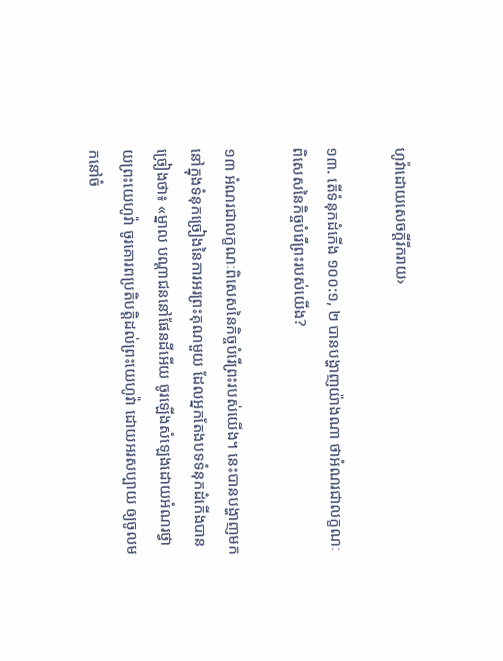ហូវ៉ាដោយសេចក្ដីរីករាយ›

១៣. តើទំនុកដំកើង ១០០:១, ២ បានបង្ហាញយ៉ាងណា ថាអំណរជាលក្ខណៈពិសេសនៃកិច្ចបំរើព្រះរបស់យើង?

១៣ អំណរជាលក្ខណៈពិសេសនៃកិច្ចបំរើព្រះរបស់យើង។ នេះបានបង្ហាញមកនៅក្នុងទំនុកច្រៀងនៃការអរព្រះគុណមួយ ដែលអ្នកតែងបទទំនុកដំកើងបានច្រៀងថា៖ «ម្នាល បណ្ដាជននៅផែនដីអើយ ចូរឡើងសំឡេងដោយអំណរថ្វាយព្រះយេហូវ៉ា ចូរគោរពប្រតិបត្ដិដល់ព្រះយេហូវ៉ា ដោយអរសប្បាយ ឲ្យចូលមកនៅចំ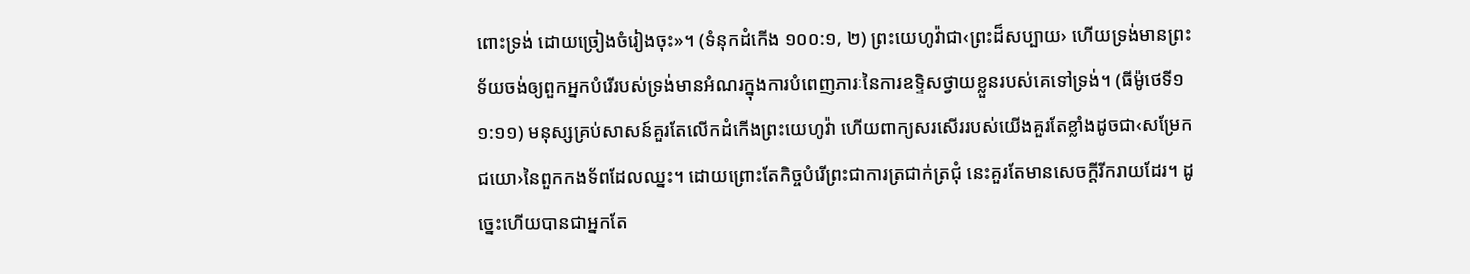ពោះទ្រង់ ដោយច្រៀងចំរៀងចុះ»។ (ទំនុកដំកើង ១០០:១, ២) ព្រះយេហូវ៉ាជា‹ព្រះដ៏សប្បាយ› ហើយទ្រង់មានព្រះទ័យចង់ឲ្យពួកអ្នកបំរើរបស់ទ្រង់មានអំណរក្នុងការបំពេញភារៈនៃការឧទ្ទិសថ្វាយខ្លួនរបស់គេទៅទ្រង់។ (ធីម៉ូថេទី១ ១:១១) មនុស្សគ្រប់សាសន៍គួរតែលើកដំកើងព្រះយេហូវ៉ា ហើយពាក្យសរសើររបស់យើងគួរតែខ្លាំងដូចជា‹សម្រែកជយោ›នៃពួកកងទ័ពដែលឈ្នះ។ ដោយព្រោះតែកិច្ចបំរើព្រះជាការត្រជាក់ត្រជុំ នេះគួរតែមានសេចក្ដីរីករាយដែរ។ ដូច្នេះហើយបានជាអ្នកតែ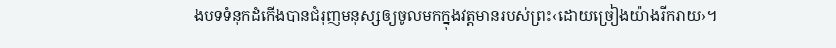ងបទទំនុកដំកើងបានជំរុញមនុស្សឲ្យចូលមកក្នុងវត្តមានរបស់ព្រះ‹ដោយច្រៀងយ៉ាងរីករាយ›។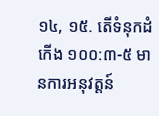១៤, ១៥. តើទំនុកដំកើង ១០០:៣-៥ មានការអនុវត្តន៍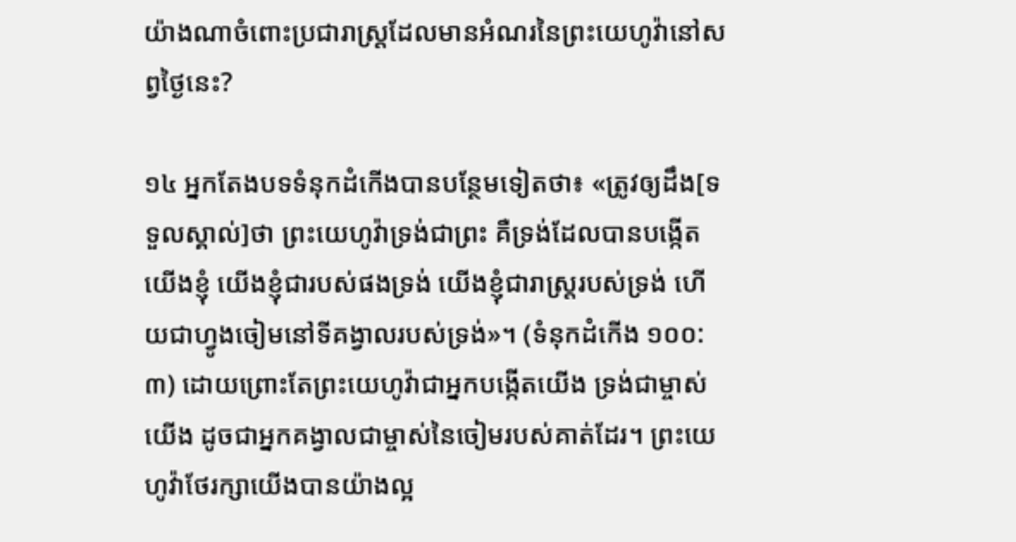យ៉ាងណាចំពោះប្រជារាស្ត្រដែលមានអំណរនៃព្រះយេហូវ៉ានៅសព្វថ្ងៃនេះ?

១៤ អ្នកតែងបទទំនុកដំកើងបានបន្ថែមទៀតថា៖ «ត្រូវឲ្យដឹង[ទទួលស្គាល់]ថា ព្រះយេហូវ៉ាទ្រង់ជាព្រះ គឺទ្រង់ដែលបានបង្កើតយើងខ្ញុំ យើងខ្ញុំជារបស់ផងទ្រង់ យើងខ្ញុំជារាស្ត្ររបស់ទ្រង់ ហើយជាហ្វូងចៀមនៅទីគង្វាលរបស់ទ្រង់»។ (ទំនុកដំកើង ១០០:៣) ដោយព្រោះតែព្រះយេហូវ៉ាជាអ្នកបង្កើតយើង ទ្រង់ជាម្ចាស់យើង ដូចជាអ្នកគង្វាលជាម្ចាស់នៃចៀមរបស់គាត់ដែរ។ ព្រះយេហូវ៉ាថែរក្សាយើងបានយ៉ាងល្អ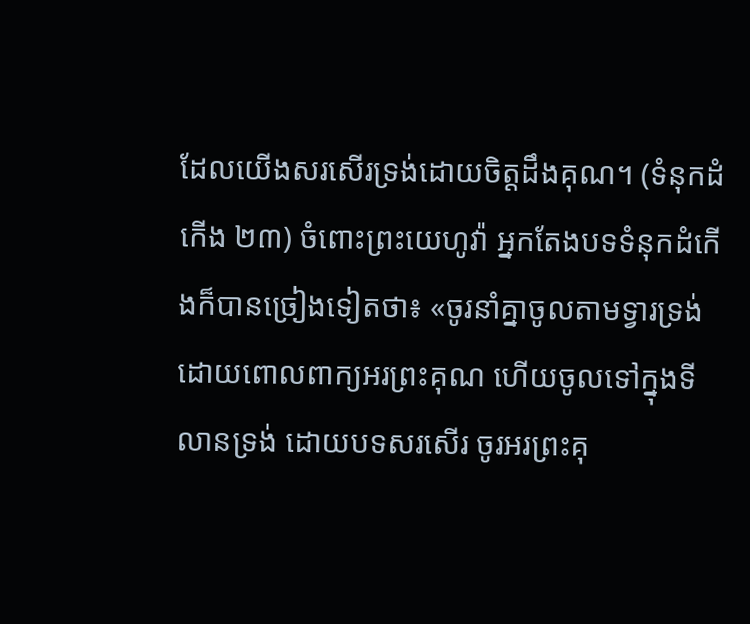ដែលយើងសរសើរទ្រង់ដោយចិត្តដឹងគុណ។ (ទំនុកដំកើង ២៣) ចំពោះព្រះយេហូវ៉ា អ្នកតែងបទទំនុកដំកើងក៏បានច្រៀងទៀតថា៖ «ចូរនាំគ្នាចូលតាមទ្វារទ្រង់ ដោយពោលពាក្យអរព្រះគុណ ហើយចូលទៅក្នុងទីលានទ្រង់ ដោយបទសរសើរ ចូរអរព្រះគុ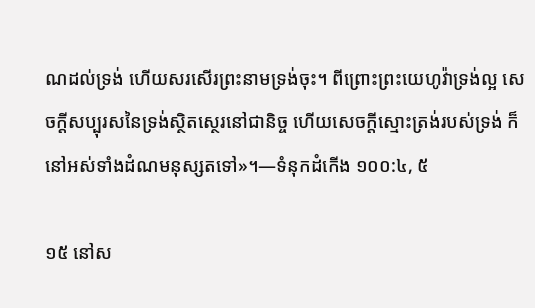ណដល់ទ្រង់ ហើយសរសើរព្រះនាមទ្រង់ចុះ។ ពីព្រោះព្រះយេហូវ៉ាទ្រង់ល្អ សេចក្ដីសប្បុរសនៃទ្រង់ស្ថិតស្ថេរនៅជានិច្ច ហើយសេចក្ដីស្មោះត្រង់របស់ទ្រង់ ក៏នៅអស់ទាំងដំណមនុស្សតទៅ»។—ទំនុកដំកើង ១០០:៤, ៥

១៥ នៅស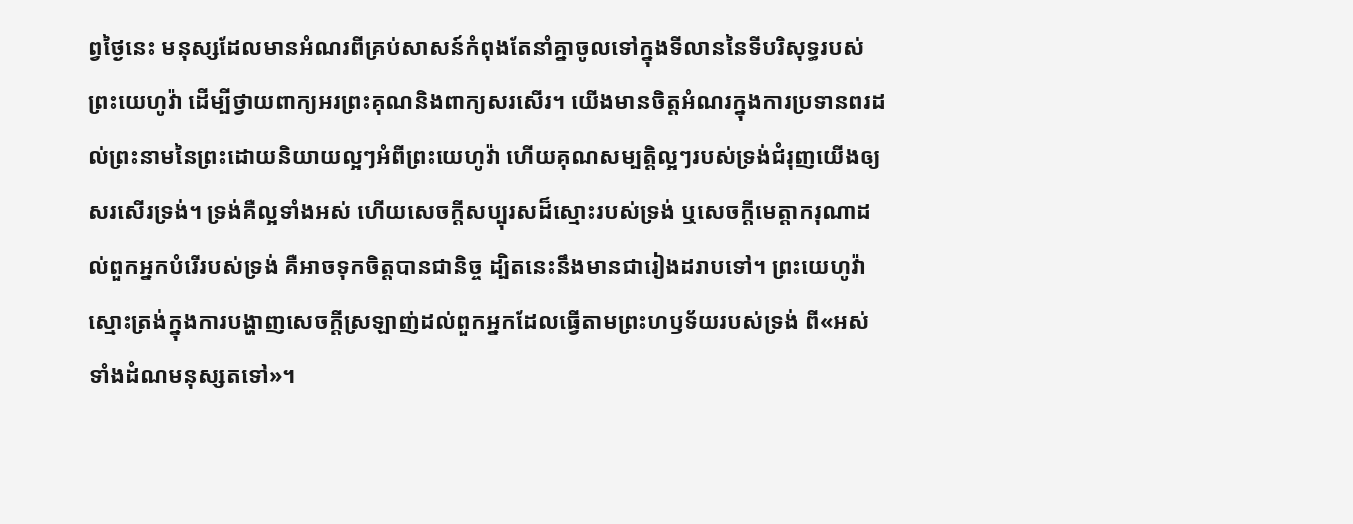ព្វថ្ងៃនេះ មនុស្សដែលមានអំណរពីគ្រប់សាសន៍កំពុងតែនាំគ្នាចូលទៅក្នុងទីលាននៃទីបរិសុទ្ធរបស់ព្រះយេហូវ៉ា ដើម្បីថ្វាយពាក្យអរព្រះគុណនិងពាក្យសរសើរ។ យើងមានចិត្តអំណរក្នុងការប្រទានពរដល់ព្រះនាមនៃព្រះដោយនិយាយល្អៗអំពីព្រះយេហូវ៉ា ហើយគុណសម្បត្ដិល្អៗរបស់ទ្រង់ជំរុញយើងឲ្យសរសើរទ្រង់។ ទ្រង់គឺល្អទាំងអស់ ហើយសេចក្ដីសប្បុរសដ៏ស្មោះរបស់ទ្រង់ ឬសេចក្ដីមេត្ដាករុណាដល់ពួកអ្នកបំរើរបស់ទ្រង់ គឺអាចទុកចិត្តបានជានិច្ច ដ្បិតនេះនឹងមានជារៀងដរាបទៅ។ ព្រះយេហូវ៉ាស្មោះត្រង់ក្នុងការបង្ហាញសេចក្ដីស្រឡាញ់ដល់ពួកអ្នកដែលធ្វើតាមព្រះហឫទ័យរបស់ទ្រង់ ពី«អស់ទាំងដំណមនុស្សតទៅ»។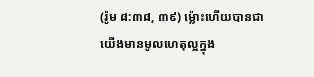(រ៉ូម ៨:៣៨, ៣៩) ម្ល៉ោះហើយបានជាយើងមានមូលហេតុល្អក្នុង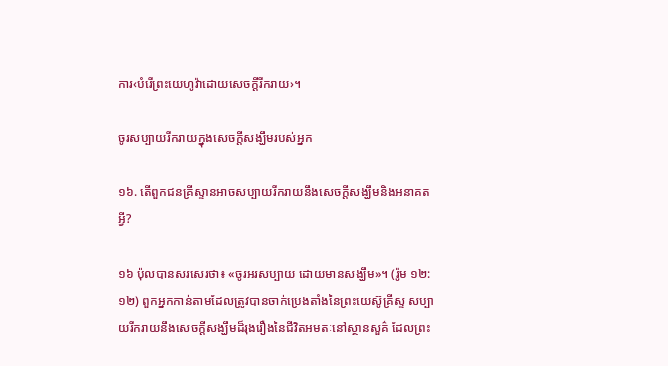ការ‹បំរើព្រះយេហូវ៉ាដោយសេចក្ដីរីករាយ›។

ចូរសប្បាយរីករាយក្នុងសេចក្ដីសង្ឃឹមរបស់អ្នក

១៦. តើពួកជនគ្រីស្ទានអាចសប្បាយរីករាយនឹងសេចក្ដីសង្ឃឹមនិងអនាគតអ្វី?

១៦ ប៉ុលបានសរសេរថា៖ «ចូរអរសប្បាយ ដោយមានសង្ឃឹម»។ (រ៉ូម ១២:១២) ពួកអ្នកកាន់តាមដែលត្រូវបានចាក់ប្រេងតាំងនៃព្រះយេស៊ូគ្រីស្ទ សប្បាយរីករាយនឹងសេចក្ដីសង្ឃឹមដ៏រុងរឿងនៃជីវិតអមតៈនៅស្ថានសួគ៌ ដែលព្រះ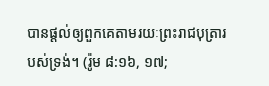បានផ្ដល់ឲ្យពួកគេតាមរយៈព្រះរាជបុត្រារបស់ទ្រង់។ (រ៉ូម ៨:១៦, ១៧;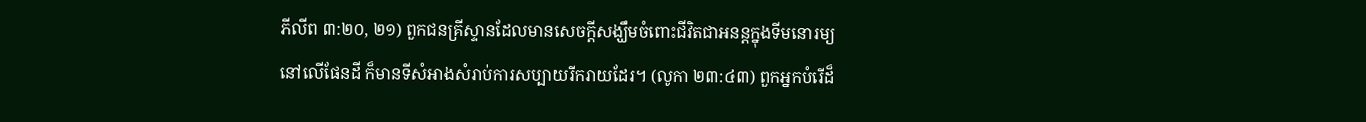ភីលីព ៣:២០, ២១) ពួកជនគ្រីស្ទានដែលមានសេចក្ដីសង្ឃឹមចំពោះជីវិតជាអនន្តក្នុងទីមនោរម្យនៅលើផែនដី ក៏មានទីសំអាងសំរាប់ការសប្បាយរីករាយដែរ។ (លូកា ២៣:៤៣) ពួកអ្នកបំរើដ៏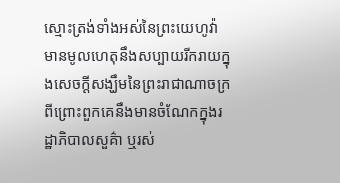ស្មោះត្រង់ទាំងអស់នៃព្រះយេហូវ៉ា មានមូលហេតុនឹងសប្បាយរីករាយក្នុងសេចក្ដីសង្ឃឹមនៃព្រះរាជាណាចក្រ ពីព្រោះពួកគេនឹងមានចំណែកក្នុងរដ្ឋាភិបាលសួគ៌ា ឬរស់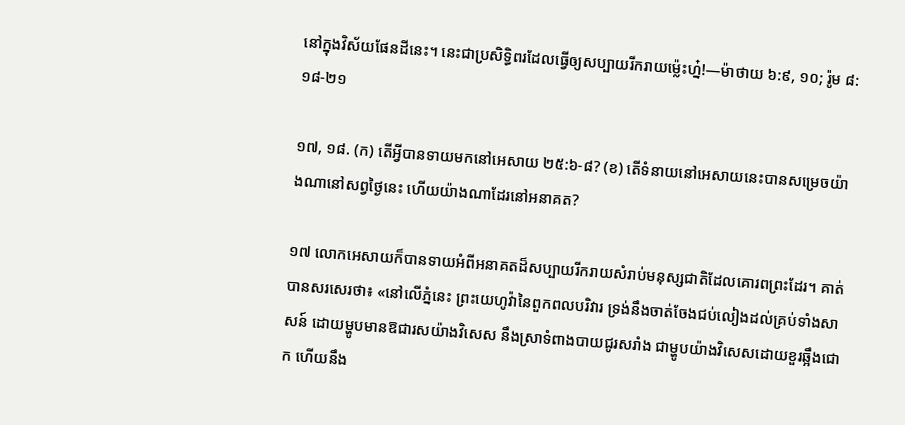នៅក្នុងវិស័យផែនដីនេះ។ នេះជាប្រសិទ្ធិពរដែលធ្វើឲ្យសប្បាយរីករាយម្ល៉េះហ្ន៎!—ម៉ាថាយ ៦:៩, ១០; រ៉ូម ៨:១៨-២១

១៧, ១៨. (ក) តើអ្វីបានទាយមកនៅអេសាយ ២៥:៦-៨? (ខ) តើទំនាយនៅអេសាយនេះបានសម្រេចយ៉ាងណានៅសព្វថ្ងៃនេះ ហើយយ៉ាងណាដែរនៅអនាគត?

១៧ លោកអេសាយក៏បានទាយអំពីអនាគតដ៏សប្បាយរីករាយសំរាប់មនុស្សជាតិដែលគោរពព្រះដែរ។ គាត់បានសរសេរថា៖ «នៅលើភ្នំនេះ ព្រះយេហូវ៉ានៃពួកពលបរិវារ ទ្រង់នឹងចាត់ចែងជប់លៀងដល់គ្រប់ទាំងសាសន៍ ដោយម្ហូបមានឱជារសយ៉ាងវិសេស នឹងស្រាទំពាងបាយជូរសរាំង ជាម្ហូបយ៉ាងវិសេសដោយខួរឆ្អឹងជោក ហើយនឹង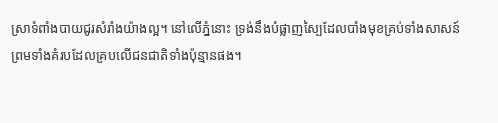ស្រាទំពាំងបាយជូរសំរាំងយ៉ាងល្អ។ នៅលើភ្នំនោះ ទ្រង់នឹងបំផ្លាញស្បៃដែលបាំងមុខគ្រប់ទាំងសាសន៍ ព្រមទាំងគំរបដែលគ្របលើជនជាតិទាំងប៉ុន្មានផង។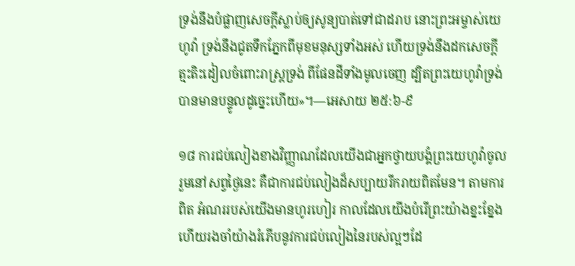ទ្រង់នឹងបំផ្លាញសេចក្ដីស្លាប់ឲ្យសូន្យបាត់ទៅជាដរាប នោះព្រះអម្ចាស់យេហូវ៉ា ទ្រង់នឹងជូតទឹកភ្នែកពីមុខមនុស្សទាំងអស់ ហើយទ្រង់នឹងដកសេចក្ដីត្មះតិះដៀលចំពោះរាស្ត្រទ្រង់ ពីផែនដីទាំងមូលចេញ ដ្បិតព្រះយេហូវ៉ាទ្រង់បានមានបន្ទូលដូច្នេះហើយ»។—អេសាយ ២៥:៦-៩

១៨ ការជប់លៀងខាងវិញ្ញាណដែលយើងជាអ្នកថ្វាយបង្គំព្រះយេហូវ៉ាចូលរួមនៅសព្វថ្ងៃនេះ គឺជាការជប់លៀងដ៏សប្បាយរីករាយពិតមែន។ តាមការពិត អំណររបស់យើងមានហូរហៀរ កាលដែលយើងបំរើព្រះយ៉ាងខ្នះខ្នែង ហើយរងចាំយ៉ាងរំភើបនូវការជប់លៀងនៃរបស់ល្អៗដែ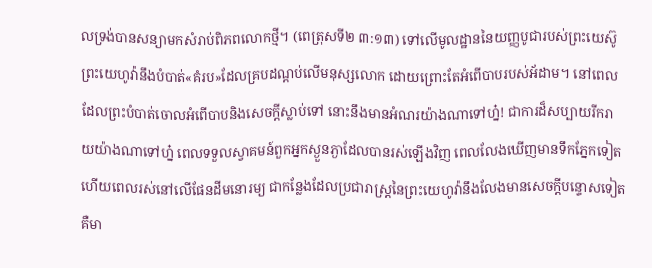លទ្រង់បានសន្យាមកសំរាប់ពិភពលោកថ្មី។ (ពេត្រុសទី២ ៣:១៣) ទៅលើមូលដ្ឋាននៃយញ្ញបូជារបស់ព្រះយេស៊ូ ព្រះយេហូវ៉ានឹងបំបាត់«គំរប»ដែលគ្របដណ្ដប់លើមនុស្សលោក ដោយព្រោះតែអំពើបាបរបស់អ័ដាម។ នៅពេលដែលព្រះបំបាត់ចោលអំពើបាបនិងសេចក្ដីស្លាប់ទៅ នោះនឹងមានអំណរយ៉ាងណាទៅហ្ន៎! ជាការដ៏សប្បាយរីករាយយ៉ាងណាទៅហ្ន៎ ពេលទទួលស្វាគមន៍ពួកអ្នកស្ងួនភ្ងាដែលបានរស់ឡើងវិញ ពេលលែងឃើញមានទឹកភ្នែកទៀត ហើយពេលរស់នៅលើផែនដីមនោរម្យ ជាកន្លែងដែលប្រជារាស្ត្រនៃព្រះយេហូវ៉ានឹងលែងមានសេចក្ដីបន្ទោសទៀត គឺមា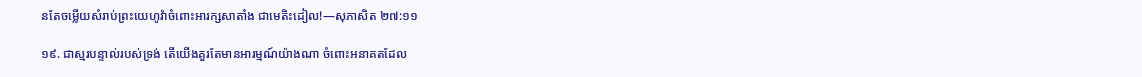នតែចម្លើយសំរាប់ព្រះយេហូវ៉ាចំពោះអារក្សសាតាំង ជាមេតិះដៀល!—សុភាសិត ២៧:១១

១៩. ជាស្មរបន្ទាល់របស់ទ្រង់ តើយើងគួរតែមានអារម្មណ៍យ៉ាងណា ចំពោះអនាគតដែល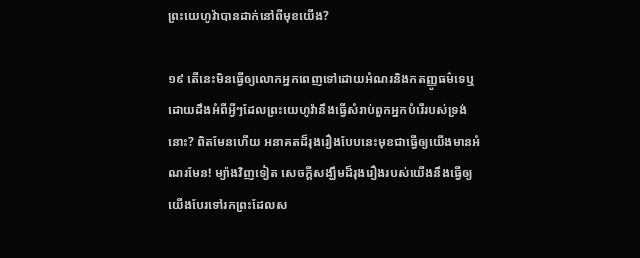ព្រះយេហូវ៉ាបានដាក់នៅពីមុខយើង?

១៩ តើនេះមិនធ្វើឲ្យលោកអ្នកពេញទៅដោយអំណរនិងកតញ្ញូធម៌ទេឬ ដោយដឹងអំពីអ្វីៗដែលព្រះយេហូវ៉ានឹងធ្វើសំរាប់ពួកអ្នកបំរើរបស់ទ្រង់នោះ? ពិតមែនហើយ អនាគតដ៏រុងរឿងបែបនេះមុខជាធ្វើឲ្យយើងមានអំណរមែន! ម្យ៉ាងវិញទៀត សេចក្ដីសង្ឃឹមដ៏រុងរឿងរបស់យើងនឹងធ្វើឲ្យយើងបែរទៅរកព្រះដែលស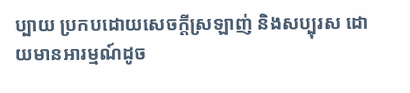ប្បាយ ប្រកបដោយសេចក្ដីស្រឡាញ់ និងសប្បុរស ដោយមានអារម្មណ៍ដូច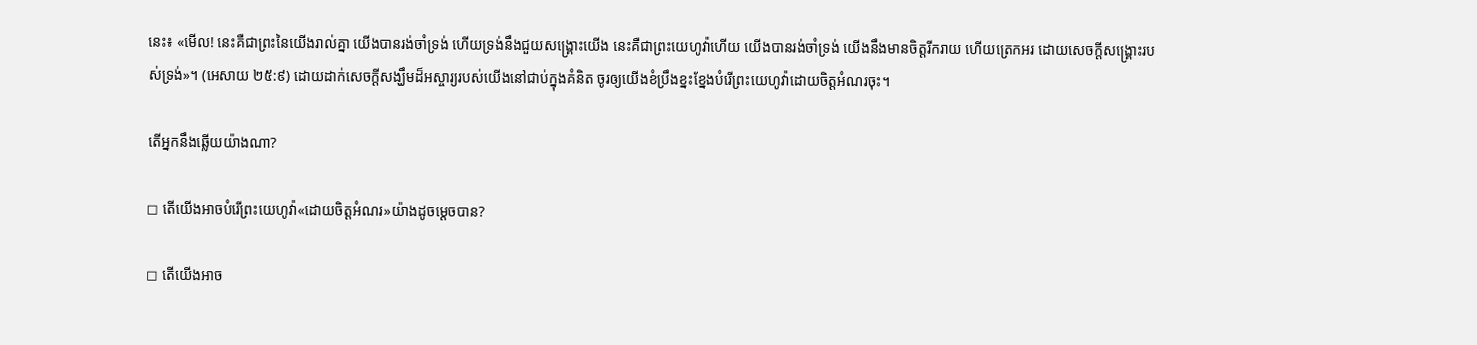នេះ៖ «មើល! នេះគឺជាព្រះនៃយើងរាល់គ្នា យើងបានរង់ចាំទ្រង់ ហើយទ្រង់នឹងជួយសង្គ្រោះយើង នេះគឺជាព្រះយេហូវ៉ាហើយ យើងបានរង់ចាំទ្រង់ យើងនឹងមានចិត្តរីករាយ ហើយត្រេកអរ ដោយសេចក្ដីសង្គ្រោះរបស់ទ្រង់»។ (អេសាយ ២៥:៩) ដោយដាក់សេចក្ដីសង្ឃឹមដ៏អស្ចារ្យរបស់យើងនៅជាប់ក្នុងគំនិត ចូរឲ្យយើងខំប្រឹងខ្នះខ្នែងបំរើព្រះយេហូវ៉ាដោយចិត្តអំណរចុះ។

តើអ្នកនឹងឆ្លើយយ៉ាងណា?

◻ តើយើងអាចបំរើព្រះយេហូវ៉ា«ដោយចិត្តអំណរ»យ៉ាងដូចម្ដេចបាន?

◻ តើយើងអាច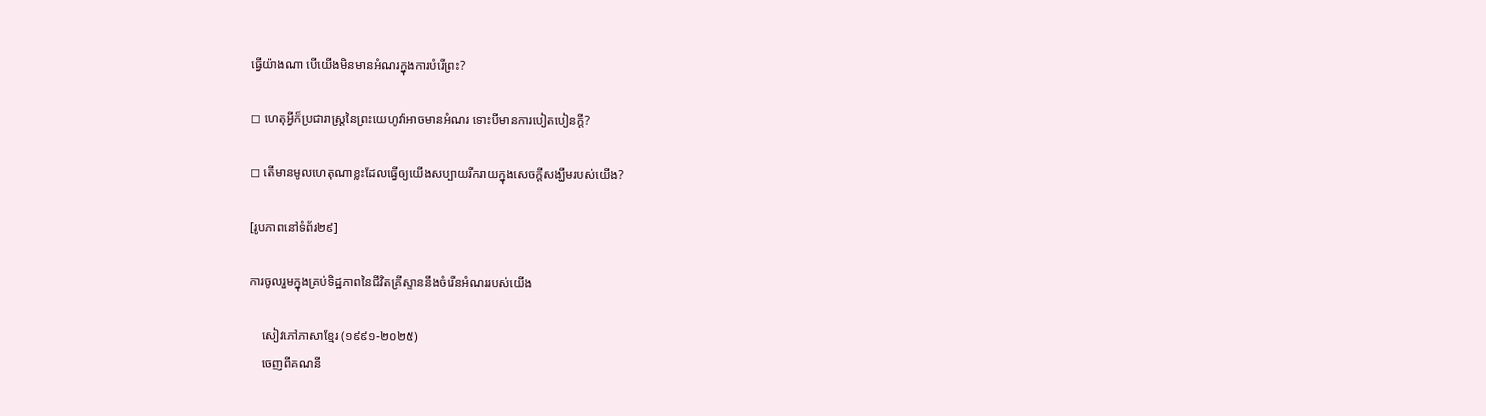ធ្វើយ៉ាងណា បើយើងមិនមានអំណរក្នុងការបំរើព្រះ?

◻ ហេតុអ្វីក៏ប្រជារាស្ត្រនៃព្រះយេហូវ៉ាអាចមានអំណរ ទោះបីមានការបៀតបៀនក្ដី?

◻ តើមានមូលហេតុណាខ្លះដែលធ្វើឲ្យយើងសប្បាយរីករាយក្នុងសេចក្ដីសង្ឃឹមរបស់យើង?

[រូបភាពនៅទំព័រ២៩]

ការចូលរួមក្នុងគ្រប់ទិដ្ឋភាពនៃជីវិតគ្រីស្ទាននឹងចំរើនអំណររបស់យើង

    សៀវភៅភាសាខ្មែរ (១៩៩១-២០២៥)
    ចេញពីគណនី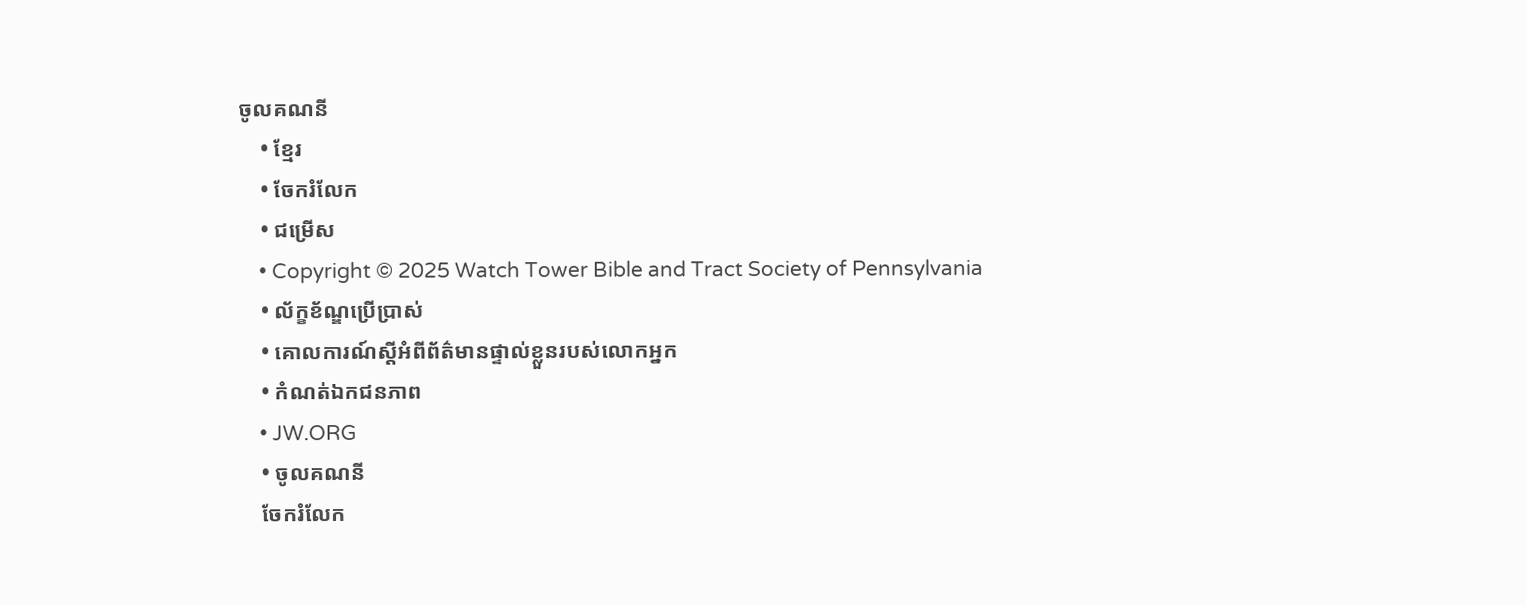ចូលគណនី
    • ខ្មែរ
    • ចែករំលែក
    • ជម្រើស
    • Copyright © 2025 Watch Tower Bible and Tract Society of Pennsylvania
    • ល័ក្ខខ័ណ្ឌប្រើប្រាស់
    • គោលការណ៍ស្ដីអំពីព័ត៌មានផ្ទាល់ខ្លួនរបស់លោកអ្នក
    • កំណត់ឯកជនភាព
    • JW.ORG
    • ចូលគណនី
    ចែករំលែក